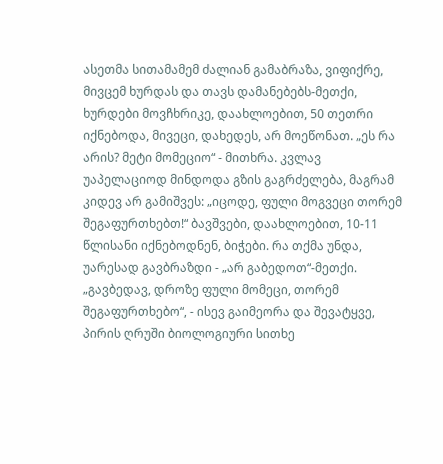ასეთმა სითამამემ ძალიან გამაბრაზა, ვიფიქრე, მივცემ ხურდას და თავს დამანებებს-მეთქი, ხურდები მოვჩხრიკე, დაახლოებით, 50 თეთრი იქნებოდა, მივეცი, დახედეს, არ მოეწონათ. „ეს რა არის? მეტი მომეციო“ - მითხრა. კვლავ უაპელაციოდ მინდოდა გზის გაგრძელება, მაგრამ კიდევ არ გამიშვეს: „იცოდე, ფული მოგვეცი თორემ შეგაფურთხებთ!“ ბავშვები, დაახლოებით, 10-11 წლისანი იქნებოდნენ, ბიჭები. რა თქმა უნდა, უარესად გავბრაზდი - „არ გაბედოთ“-მეთქი. „გავბედავ, დროზე ფული მომეცი, თორემ შეგაფურთხებო“, - ისევ გაიმეორა და შევატყვე, პირის ღრუში ბიოლოგიური სითხე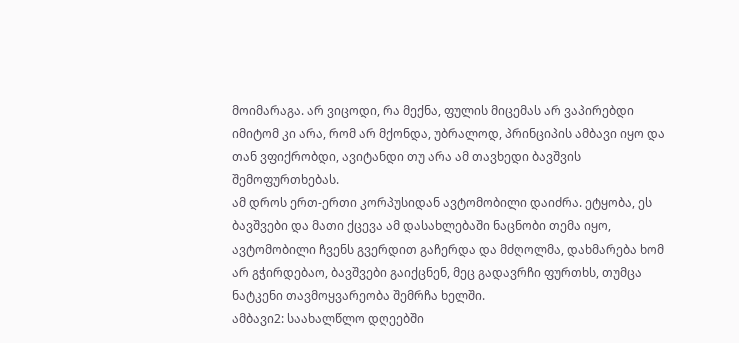მოიმარაგა. არ ვიცოდი, რა მექნა, ფულის მიცემას არ ვაპირებდი იმიტომ კი არა, რომ არ მქონდა, უბრალოდ, პრინციპის ამბავი იყო და თან ვფიქრობდი, ავიტანდი თუ არა ამ თავხედი ბავშვის შემოფურთხებას.
ამ დროს ერთ-ერთი კორპუსიდან ავტომობილი დაიძრა. ეტყობა, ეს ბავშვები და მათი ქცევა ამ დასახლებაში ნაცნობი თემა იყო, ავტომობილი ჩვენს გვერდით გაჩერდა და მძღოლმა, დახმარება ხომ არ გჭირდებაო, ბავშვები გაიქცნენ, მეც გადავრჩი ფურთხს, თუმცა ნატკენი თავმოყვარეობა შემრჩა ხელში.
ამბავი2: საახალწლო დღეებში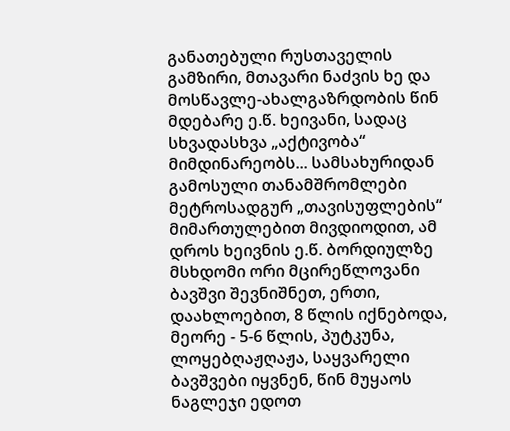განათებული რუსთაველის გამზირი, მთავარი ნაძვის ხე და მოსწავლე-ახალგაზრდობის წინ მდებარე ე.წ. ხეივანი, სადაც სხვადასხვა „აქტივობა“ მიმდინარეობს... სამსახურიდან გამოსული თანამშრომლები მეტროსადგურ „თავისუფლების“ მიმართულებით მივდიოდით, ამ დროს ხეივნის ე.წ. ბორდიულზე მსხდომი ორი მცირეწლოვანი ბავშვი შევნიშნეთ, ერთი, დაახლოებით, 8 წლის იქნებოდა, მეორე - 5-6 წლის, პუტკუნა, ლოყებღაჟღაჟა, საყვარელი ბავშვები იყვნენ, წინ მუყაოს ნაგლეჯი ედოთ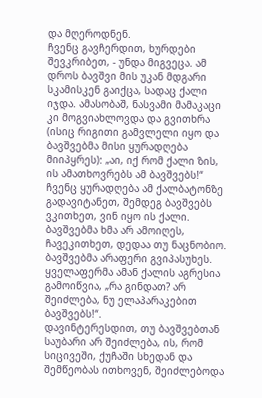და მღეროდნენ.
ჩვენც გავჩერდით, ხურდები შევკრიბეთ, - უნდა მიგვეცა. ამ დროს ბავშვი მის უკან მდგარი სკამისკენ გაიქცა, სადაც ქალი იჯდა. ამასობაშ, ნასვამი მამაკაცი კი მოგვიახლოვდა და გვითხრა (ისიც რიგითი გამვლელი იყო და ბავშვებმა მისი ყურადღება მიიპყრეს): „აი, იქ რომ ქალი ზის, ის ამათხოვრებს ამ ბავშვებს!“ ჩვენც ყურადღება ამ ქალბატონზე გადავიტანეთ, შემდეგ ბავშვებს ვკითხეთ, ვინ იყო ის ქალი. ბავშვებმა ხმა არ ამოიღეს, ჩავეკითხეთ, დედაა თუ ნაცნობიო. ბავშვებმა არაფერი გვიპასუხეს. ყველაფერმა ამან ქალის აგრესია გამოიწვია, „რა გინდათ? არ შეიძლება, ნუ ელაპარაკებით ბავშვებს!“.
დავინტერესდით, თუ ბავშვებთან საუბარი არ შეიძლება, ის, რომ სიცივეში, ქუჩაში სხედან და შემწეობას ითხოვენ, შეიძლებოდა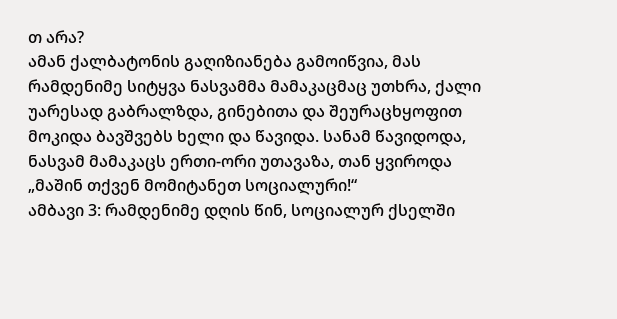თ არა?
ამან ქალბატონის გაღიზიანება გამოიწვია, მას რამდენიმე სიტყვა ნასვამმა მამაკაცმაც უთხრა, ქალი უარესად გაბრალზდა, გინებითა და შეურაცხყოფით მოკიდა ბავშვებს ხელი და წავიდა. სანამ წავიდოდა, ნასვამ მამაკაცს ერთი-ორი უთავაზა, თან ყვიროდა „მაშინ თქვენ მომიტანეთ სოციალური!“
ამბავი 3: რამდენიმე დღის წინ, სოციალურ ქსელში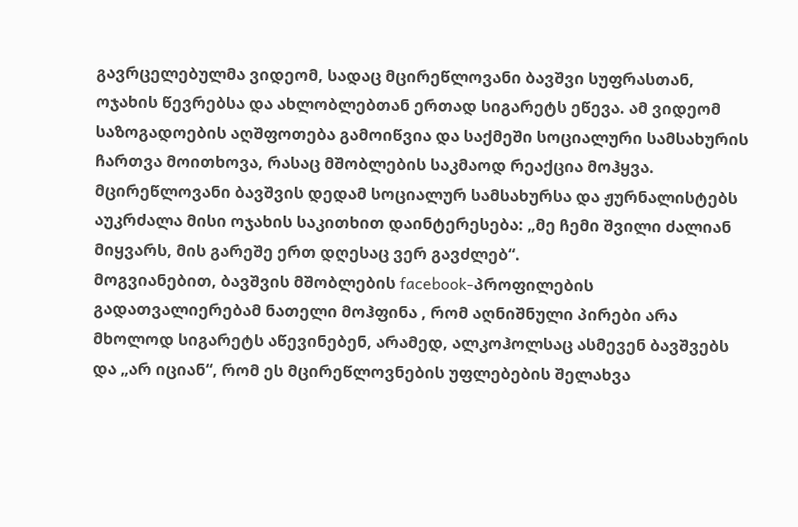გავრცელებულმა ვიდეომ, სადაც მცირეწლოვანი ბავშვი სუფრასთან, ოჯახის წევრებსა და ახლობლებთან ერთად სიგარეტს ეწევა. ამ ვიდეომ საზოგადოების აღშფოთება გამოიწვია და საქმეში სოციალური სამსახურის ჩართვა მოითხოვა, რასაც მშობლების საკმაოდ რეაქცია მოჰყვა.
მცირეწლოვანი ბავშვის დედამ სოციალურ სამსახურსა და ჟურნალისტებს აუკრძალა მისი ოჯახის საკითხით დაინტერესება: „მე ჩემი შვილი ძალიან მიყვარს, მის გარეშე ერთ დღესაც ვერ გავძლებ“.
მოგვიანებით, ბავშვის მშობლების facebook-პროფილების გადათვალიერებამ ნათელი მოჰფინა , რომ აღნიშნული პირები არა მხოლოდ სიგარეტს აწევინებენ, არამედ, ალკოჰოლსაც ასმევენ ბავშვებს და „არ იციან“, რომ ეს მცირეწლოვნების უფლებების შელახვა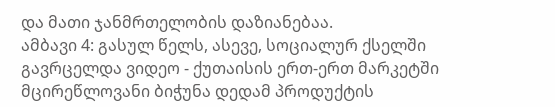და მათი ჯანმრთელობის დაზიანებაა.
ამბავი 4: გასულ წელს, ასევე, სოციალურ ქსელში გავრცელდა ვიდეო - ქუთაისის ერთ-ერთ მარკეტში მცირეწლოვანი ბიჭუნა დედამ პროდუქტის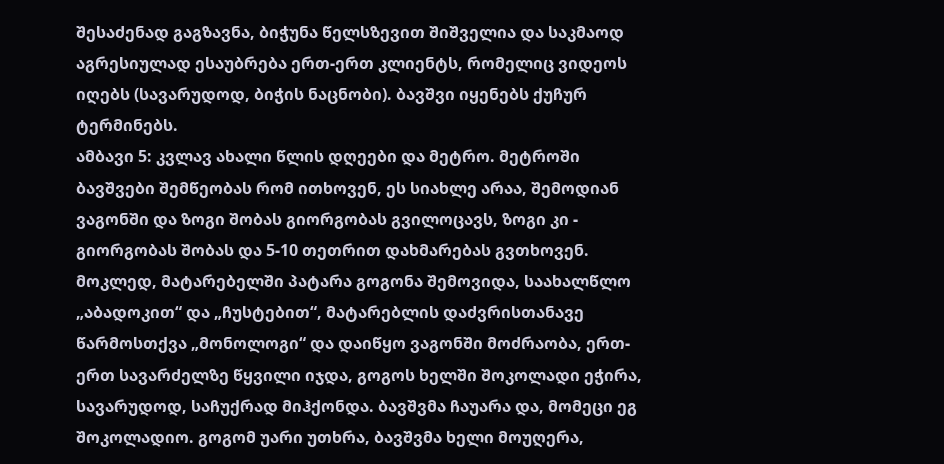შესაძენად გაგზავნა, ბიჭუნა წელსზევით შიშველია და საკმაოდ აგრესიულად ესაუბრება ერთ-ერთ კლიენტს, რომელიც ვიდეოს იღებს (სავარუდოდ, ბიჭის ნაცნობი). ბავშვი იყენებს ქუჩურ ტერმინებს.
ამბავი 5: კვლავ ახალი წლის დღეები და მეტრო. მეტროში ბავშვები შემწეობას რომ ითხოვენ, ეს სიახლე არაა, შემოდიან ვაგონში და ზოგი შობას გიორგობას გვილოცავს, ზოგი კი - გიორგობას შობას და 5-10 თეთრით დახმარებას გვთხოვენ. მოკლედ, მატარებელში პატარა გოგონა შემოვიდა, საახალწლო „აბადოკით“ და „ჩუსტებით“, მატარებლის დაძვრისთანავე წარმოსთქვა „მონოლოგი“ და დაიწყო ვაგონში მოძრაობა, ერთ-ერთ სავარძელზე წყვილი იჯდა, გოგოს ხელში შოკოლადი ეჭირა, სავარუდოდ, საჩუქრად მიჰქონდა. ბავშვმა ჩაუარა და, მომეცი ეგ შოკოლადიო. გოგომ უარი უთხრა, ბავშვმა ხელი მოუღერა,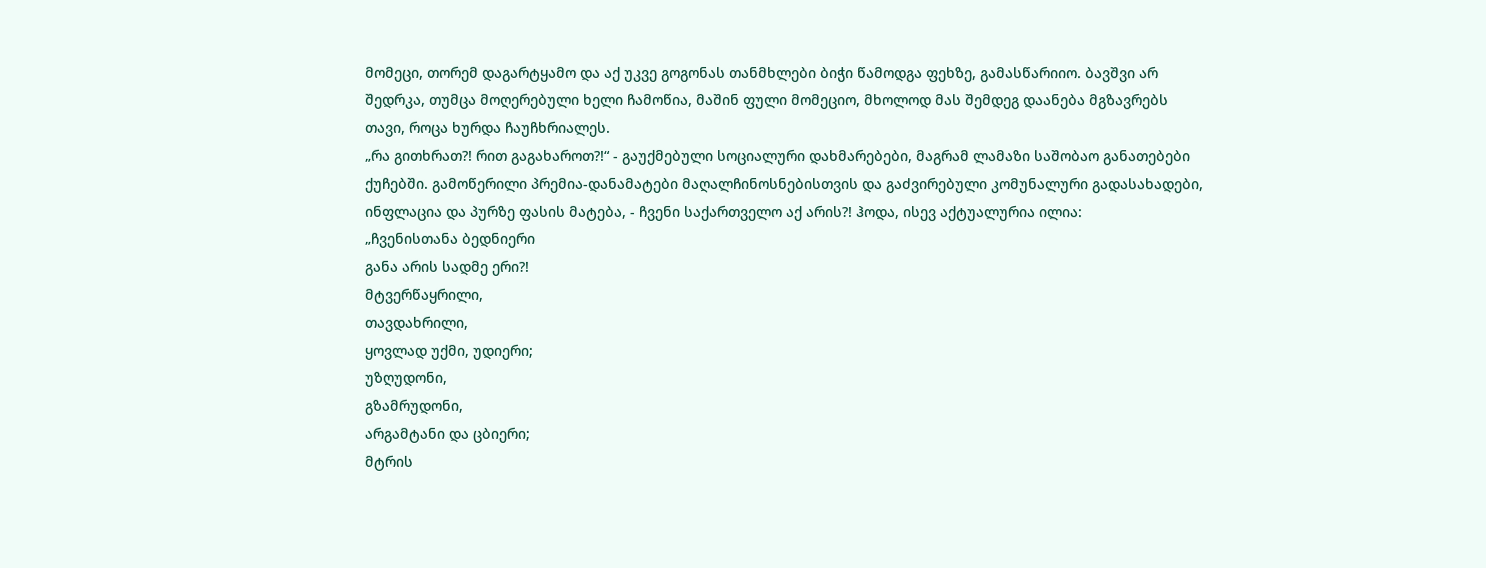მომეცი, თორემ დაგარტყამო და აქ უკვე გოგონას თანმხლები ბიჭი წამოდგა ფეხზე, გამასწარიიო. ბავშვი არ შედრკა, თუმცა მოღერებული ხელი ჩამოწია, მაშინ ფული მომეციო, მხოლოდ მას შემდეგ დაანება მგზავრებს თავი, როცა ხურდა ჩაუჩხრიალეს.
„რა გითხრათ?! რით გაგახაროთ?!“ - გაუქმებული სოციალური დახმარებები, მაგრამ ლამაზი საშობაო განათებები ქუჩებში. გამოწერილი პრემია-დანამატები მაღალჩინოსნებისთვის და გაძვირებული კომუნალური გადასახადები, ინფლაცია და პურზე ფასის მატება, - ჩვენი საქართველო აქ არის?! ჰოდა, ისევ აქტუალურია ილია:
„ჩვენისთანა ბედნიერი
განა არის სადმე ერი?!
მტვერწაყრილი,
თავდახრილი,
ყოვლად უქმი, უდიერი;
უზღუდონი,
გზამრუდონი,
არგამტანი და ცბიერი;
მტრის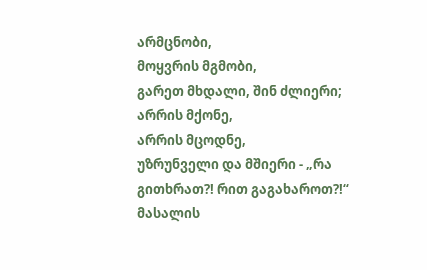არმცნობი,
მოყვრის მგმობი,
გარეთ მხდალი, შინ ძლიერი;
არრის მქონე,
არრის მცოდნე,
უზრუნველი და მშიერი - „რა გითხრათ?! რით გაგახაროთ?!“
მასალის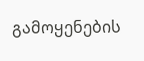გამოყენების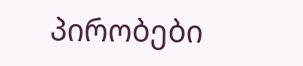პირობები